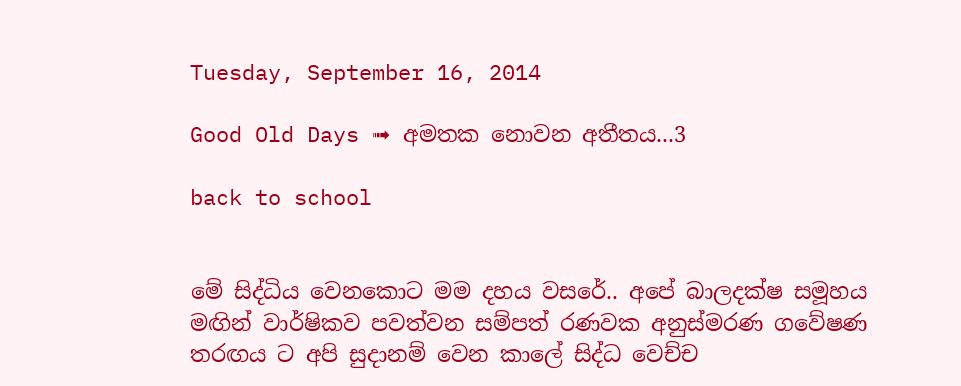Tuesday, September 16, 2014

Good Old Days ➟ අමතක නොවන අතීතය...3

back to school


මේ සිද්ධිය වෙනකොට මම දහය වසරේ.. අපේ බාලදක්ෂ සමූහය මඟින් වාර්ෂිකව පවත්වන සම්පත් රණවක අනුස්මරණ ගවේෂණ තරඟය ට අපි සුදානම් වෙන කාලේ සිද්ධ වෙච්ච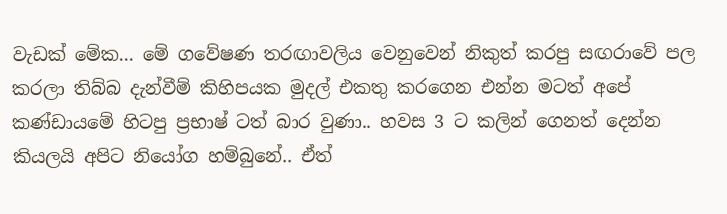වැඩක් මේක... මේ ගවේෂණ තරඟාවලිය වෙනුවෙන් නිකුත් කරපු සඟරාවේ පල කරලා තිබ්බ දැන්වීම් කිහිපයක මුදල් එකතු කරගෙන එන්න මටත් අපේ කණ්ඩායමේ හිටපු ප්‍රභාෂ් ටත් බාර වුණා.. හවස 3 ට කලින් ගෙනත් දෙන්න කියලයි අපිට නියෝග හම්බුනේ.. ඒත්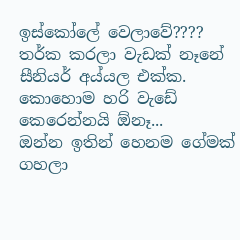ඉස්කෝලේ වෙලාවේ???? තර්ක කරලා වැඩක් නෑනේ සීනියර් අය්යල එක්ක. කොහොම හරි වැඩේ කෙරෙන්නයි ඕනෑ...
ඔන්න ඉතින් හෙනම ගේමක් ගහලා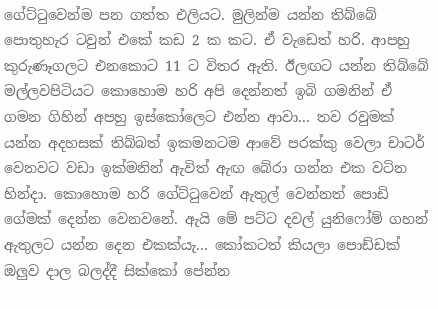ගේට්ටුවෙන්ම පන ගත්ත එලියට. මුලින්ම යන්න තිබ්බේ පොතුහැර ටවුන් එකේ කඩ 2 ක කට. ඒ වැඩෙත් හරි. ආපහු කුරුණෑගලට එනකොට 11 ට විතර ඇති. ඊලඟට යන්න තිබ්බේ මල්ලවපිටියට කොහොම හරි අපි දෙන්නත් ඉබි ගමනින් ඒ ගමන ගිහින් අපහු ඉස්කෝලෙට එන්න ආවා... තව රවුමක් යන්න අදහසක් තිබ්බත් ඉකමනටම ආවේ පරක්කු වෙලා චාටර් වෙනවට වඩා ඉක්මනින් ඇවිත් ඇඟ බේරා ගන්න එක වටින හින්දා. කොහොම හරි ගේට්ටුවෙන් ඇතුල් වෙන්නත් පොඩි ගේමක් දෙන්න වෙනවනේ. ඇයි මේ පට්ට දවල් යුනිෆෝම් ගහන් ඇතුලට යන්න දෙන එකක්යැ... කෝකටත් කියලා පොඩ්ඩක් ඔලුව දාල බලද්දී සික්කෝ පේන්න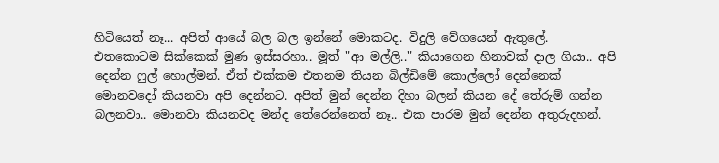හිටියෙත් නෑ... අපිත් ආයේ බල බල ඉන්නේ මොකටද. විදුලි වේගයෙන් ඇතුලේ. එතකොටම සික්කෙක් මුණ ඉස්සරහා.. මූත් "ආ මල්ලි.." කියාගෙන හිනාවක් දාල ගියා.. අපි දෙන්න ෆුල් හොල්මන්. ඒත් එක්කම එතනම තියන බිල්ඩිමේ කොල්ලෝ දෙන්නෙක් මොනවදෝ කියනවා අපි දෙන්නට. අපිත් මුන් දෙන්න දිහා බලන් කියන දේ තේරුම් ගන්න බලනවා.. මොනවා කියනවද මන්ද තේරෙන්නෙත් නෑ.. එක පාරම මුන් දෙන්න අතුරුදහන්.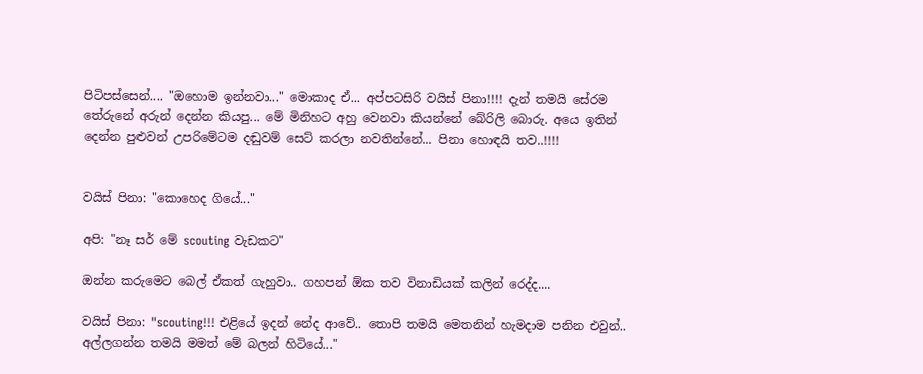පිටිපස්සෙන්.... "ඔහොම ඉන්නවා..." මොකාද ඒ... අප්පටසිරි වයිස් පිනා!!!! දැන් තමයි සේරම තේරුනේ අරුන් දෙන්න කියපු... මේ මිනිහට අහු වෙනවා කියන්නේ බේරිලි බොරු. අයෙ ඉතින් දෙන්න පුළුවන් උපරිමේටම දඬුවම් සෙට් කරලා නවතින්නේ... පිනා හොඳයි තව..!!!!


වයිස් පිනා: "කොහෙද ගියේ..."

අපි: "නෑ සර් මේ scouting වැඩකට"

ඔන්න කරුමෙට බෙල් ඒකත් ගැහුවා.. ගහපන් ඕක තව විනාඩියක් කලින් රෙද්ද....

වයිස් පිනා: "scouting!!! එළියේ ඉදන් නේද ආවේ.. තොපි තමයි මෙතනින් හැමදාම පනින එවුන්.. අල්ලගන්න තමයි මමත් මේ බලන් හිටියේ..."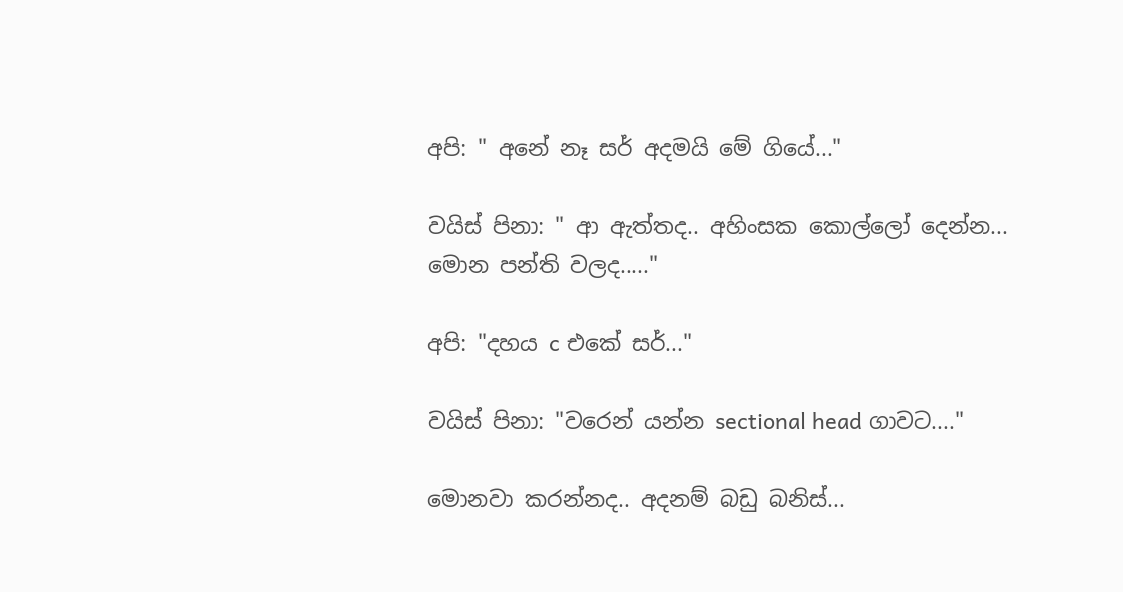අපි: " අනේ නෑ සර් අදමයි මේ ගියේ..."

වයිස් පිනා: " ආ ඇත්තද.. අහිංසක කොල්ලෝ දෙන්න... මොන පන්ති වලද....."

අපි: "දහය c එකේ සර්..."

වයිස් පිනා: "වරෙන් යන්න sectional head ගාවට...."

මොනවා කරන්නද.. අදනම් බඩු බනිස්...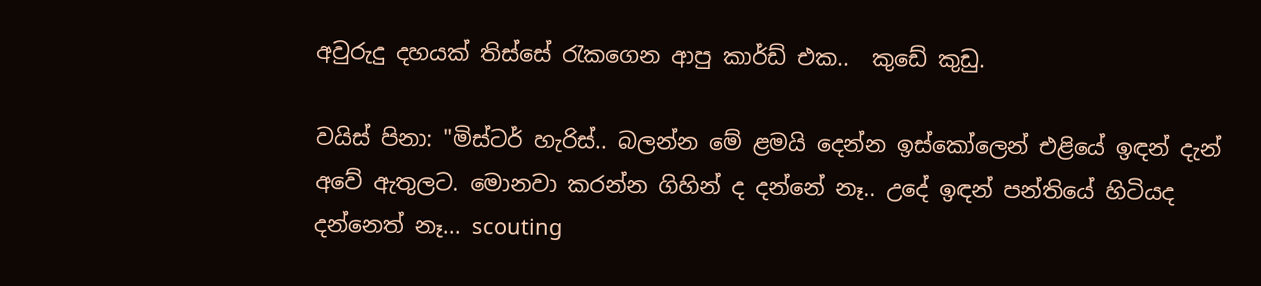අවුරුදු දහයක් තිස්සේ රැකගෙන ආපු කාර්ඩ් එක..  කුඩේ කුඩු.

වයිස් පිනා: "මිස්ටර් හැරිස්.. බලන්න මේ ළමයි දෙන්න ඉස්කෝලෙන් එළියේ ඉඳන් දැන් අවේ ඇතුලට. මොනවා කරන්න ගිහින් ද දන්නේ නෑ.. උදේ ඉඳන් පන්තියේ හිටියද දන්නෙත් නෑ... scouting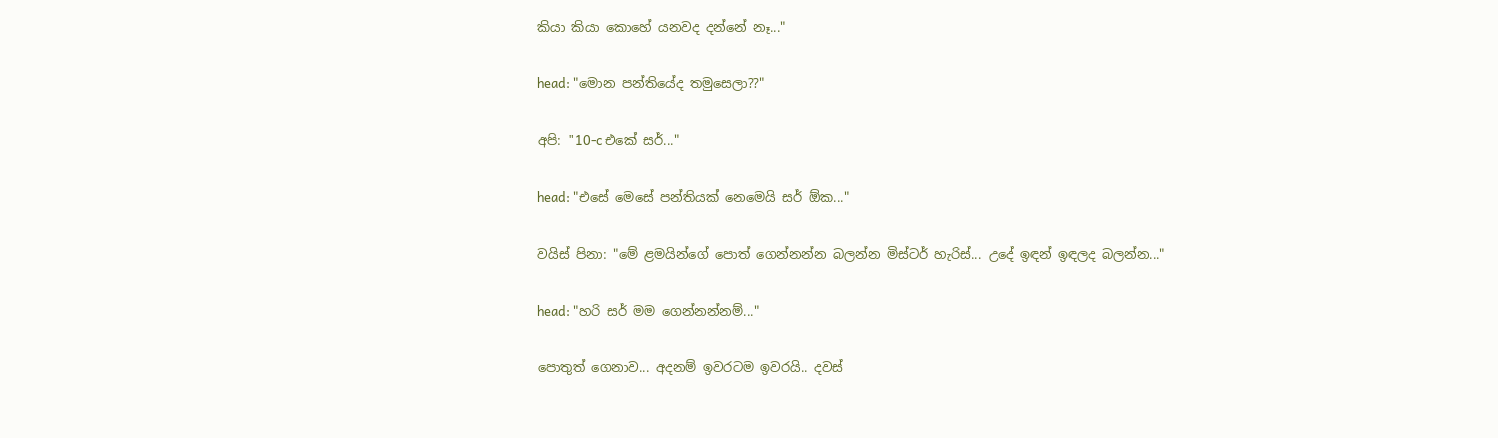කියා කියා කොහේ යනවද දන්නේ නෑ..."

head: "මොන පන්තියේද තමුසෙලා??"

අපි: "10-c එකේ සර්..."

head: "එසේ මෙසේ පන්තියක් නෙමෙයි සර් ඕක..."

වයිස් පිනා: "මේ ළමයින්ගේ පොත් ගෙන්නන්න බලන්න මිස්ටර් හැරිස්... උදේ ඉඳන් ඉඳලද බලන්න..."

head: "හරි සර් මම ගෙන්නන්නම්..."

පොතුත් ගෙනාව... අදනම් ඉවරටම ඉවරයි.. දවස්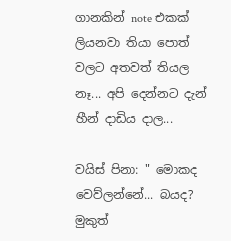ගානකින් note එකක් ලියනවා තියා පොත් වලට අතවත් තියල නෑ... අපි දෙන්නට දැන් හීන් දාඩිය දාල...

වයිස් පිනා: " මොකද වෙව්ලන්නේ... බයද? මුකුත්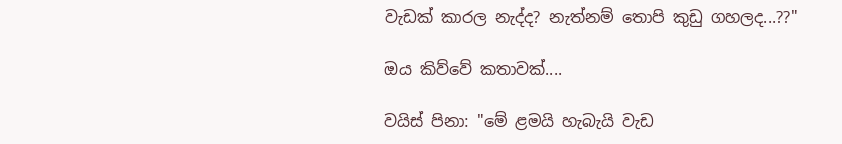වැඩක් කාරල නැද්ද? නැත්නම් තොපි කුඩු ගහලද...??"

ඔය කිව්වේ කතාවක්....

වයිස් පිනා: "මේ ළමයි හැබැයි වැඩ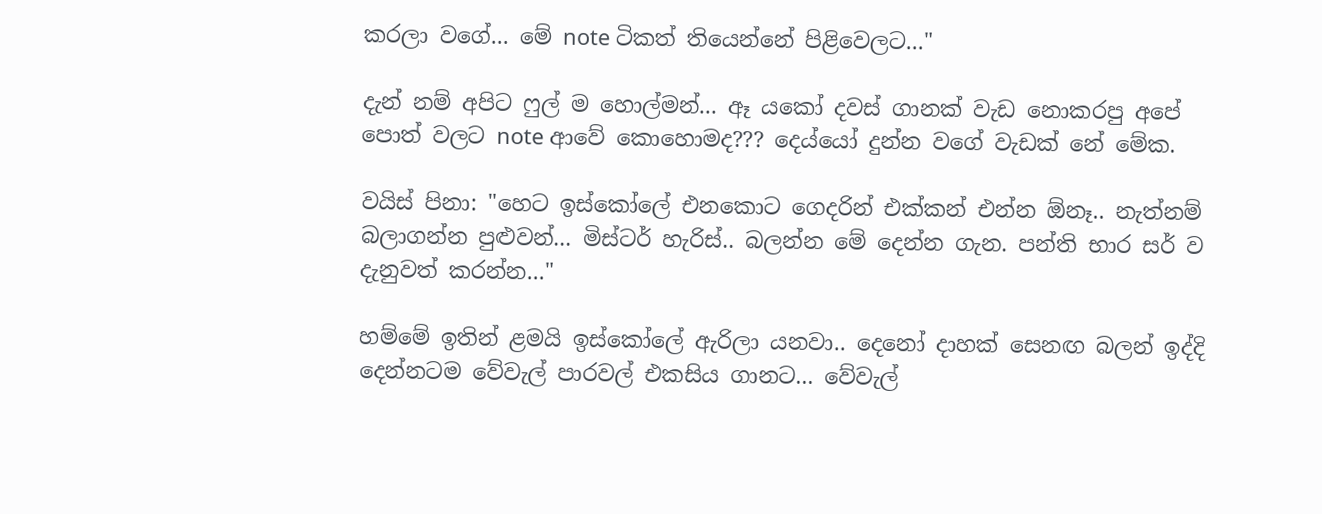කරලා වගේ... මේ note ටිකත් තියෙන්නේ පිළිවෙලට..."

දැන් නම් අපිට ෆුල් ම හොල්මන්... ඈ යකෝ දවස් ගානක් වැඩ නොකරපු අපේ පොත් වලට note ආවේ කොහොමද??? දෙය්යෝ දුන්න වගේ වැඩක් නේ මේක.

වයිස් පිනා: "හෙට ඉස්කෝලේ එනකොට ගෙදරින් එක්කන් එන්න ඕනෑ.. නැත්නම් බලාගන්න පුළුවන්... මිස්ටර් හැරිස්.. බලන්න මේ දෙන්න ගැන. පන්ති භාර සර් ව දැනුවත් කරන්න..."

හම්මේ ඉතින් ළමයි ඉස්කෝලේ ඇරිලා යනවා.. දෙනෝ දාහක් සෙනඟ බලන් ඉද්දි දෙන්නටම වේවැල් පාරවල් එකසිය ගානට... වේවැල්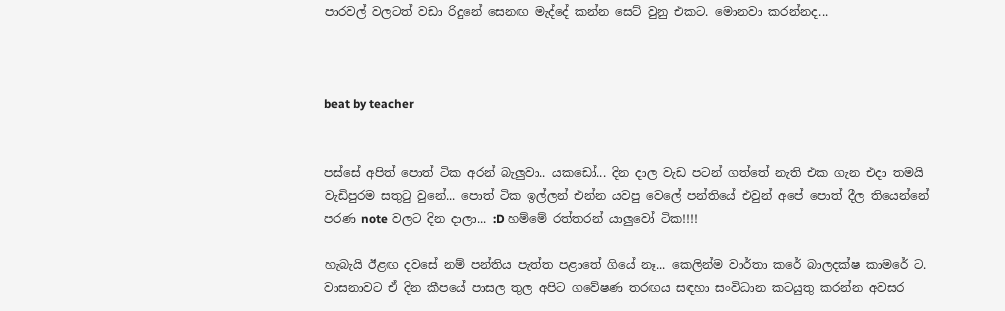පාරවල් වලටත් වඩා රිදුනේ සෙනඟ මැද්දේ කන්න සෙට් වුනු එකට. මොනවා කරන්නද...



beat by teacher


පස්සේ අපිත් පොත් ටික අරන් බැලුවා.. යකඩෝ... දින දාල වැඩ පටන් ගත්තේ නැති එක ගැන එදා තමයි වැඩිපුරම සතුටු වුනේ... පොත් ටික ඉල්ලන් එන්න යවපු වෙලේ පන්තියේ එවුන් අපේ පොත් දීල තියෙන්නේ පරණ note වලට දින දාලා... :D හම්මේ රත්තරන් යාලුවෝ ටික!!!!

හැබැයි ඊළඟ දවසේ නම් පන්තිය පැත්ත පළාතේ ගියේ නෑ... කෙලින්ම වාර්තා කරේ බාලදක්ෂ කාමරේ ට. වාසනාවට ඒ දින කීපයේ පාසල තුල අපිට ගවේෂණ තරඟය සඳහා සංවිධාන කටයුතු කරන්න අවසර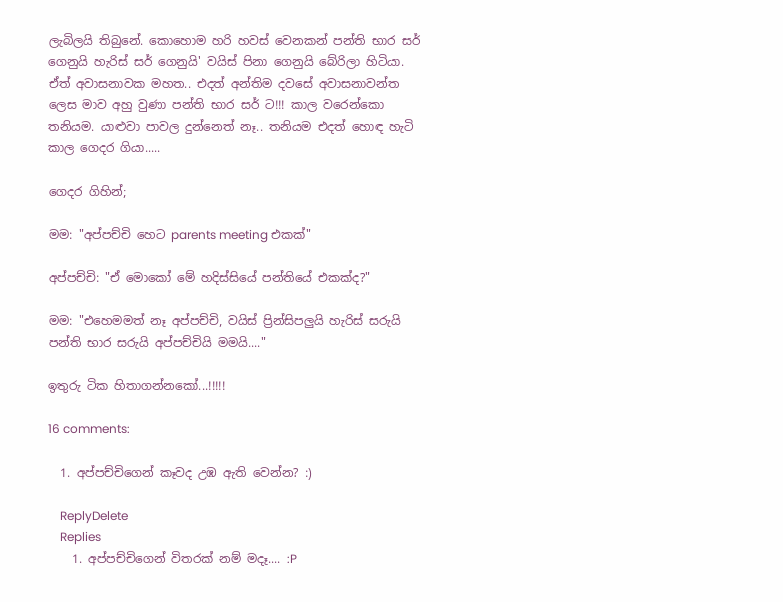ලැබිලයි තිබුනේ. කොහොම හරි හවස් වෙනකන් පන්ති භාර සර් ගෙනුයි හැරිස් සර් ගෙනුයි' වයිස් පිනා ගෙනුයි බේරිලා හිටියා. ඒත් අවාසනාවක මහත.. එදත් අන්තිම දවසේ අවාසනාවන්ත ලෙස මාව අහු වුණා පන්ති භාර සර් ට!!! කාල වරෙන්කො තනියම. යාළුවා පාවල දුන්නෙත් නෑ.. තනියම එදත් හොඳ හැටි කාල ගෙදර ගියා.....

ගෙදර ගිහින්;

මම: "අප්පච්චි හෙට parents meeting එකක්"

අප්පච්චි: "ඒ මොකෝ මේ හදිස්සියේ පන්තියේ එකක්ද?"

මම: "එහෙමමත් නෑ අප්පච්චි, වයිස් ප්‍රින්සිපලුයි හැරිස් සරුයි පන්ති භාර සරුයි අප්පච්චියි මමයි...."

ඉතුරු ටික හිතාගන්නකෝ...!!!!!

16 comments:

  1. අප්පච්චිගෙන් කෑවද උඹ ඇති වෙන්න? :)

    ReplyDelete
    Replies
    1. අප්පච්චිගෙන් විතරක් නම් මදෑ.... :P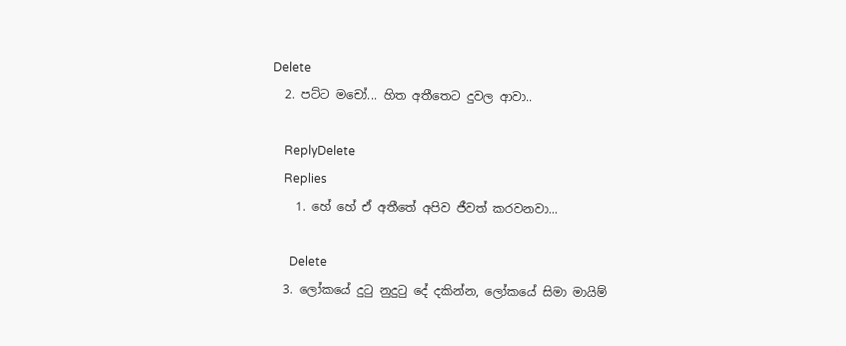Delete
  2. පට්ට මචෝ... හිත අතීතෙට දුවල ආවා..

    ReplyDelete
    Replies
    1. හේ හේ ඒ අතීතේ අපිව ජීවත් කරවනවා...

      Delete
  3. ලෝකයේ දුටු නුදුටු දේ දකින්න, ලෝකයේ සිමා මායිම්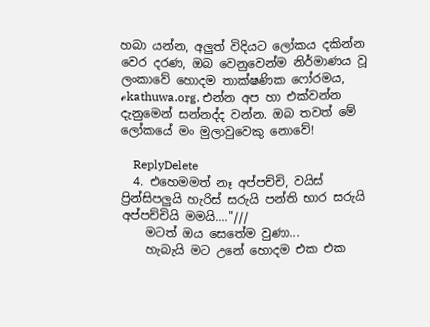හබා යන්න, අලුත් විදියට ලෝකය දකින්න වෙර දරණ, ඔබ වෙනුවෙන්ම නිර්මාණය වූ ලංකාවේ හොදම තාක්ෂණික ෆෝරමය, ℯkathuwa.org. එන්න අප හා එක්වන්න දැනුමෙන් සන්නද්ද වන්න. ඔබ තවත් මේ ලෝකයේ මං මුලාවුවෙකු නොවේ!

    ReplyDelete
  4. එහෙමමත් නෑ අප්පච්චි, වයිස් ප්‍රින්සිපලුයි හැරිස් සරුයි පන්ති භාර සරුයි අප්පච්චියි මමයි...."///
    මටත් ඔය සෙතේම වුණා...
    හැබැයි මට උනේ හොදම එක එක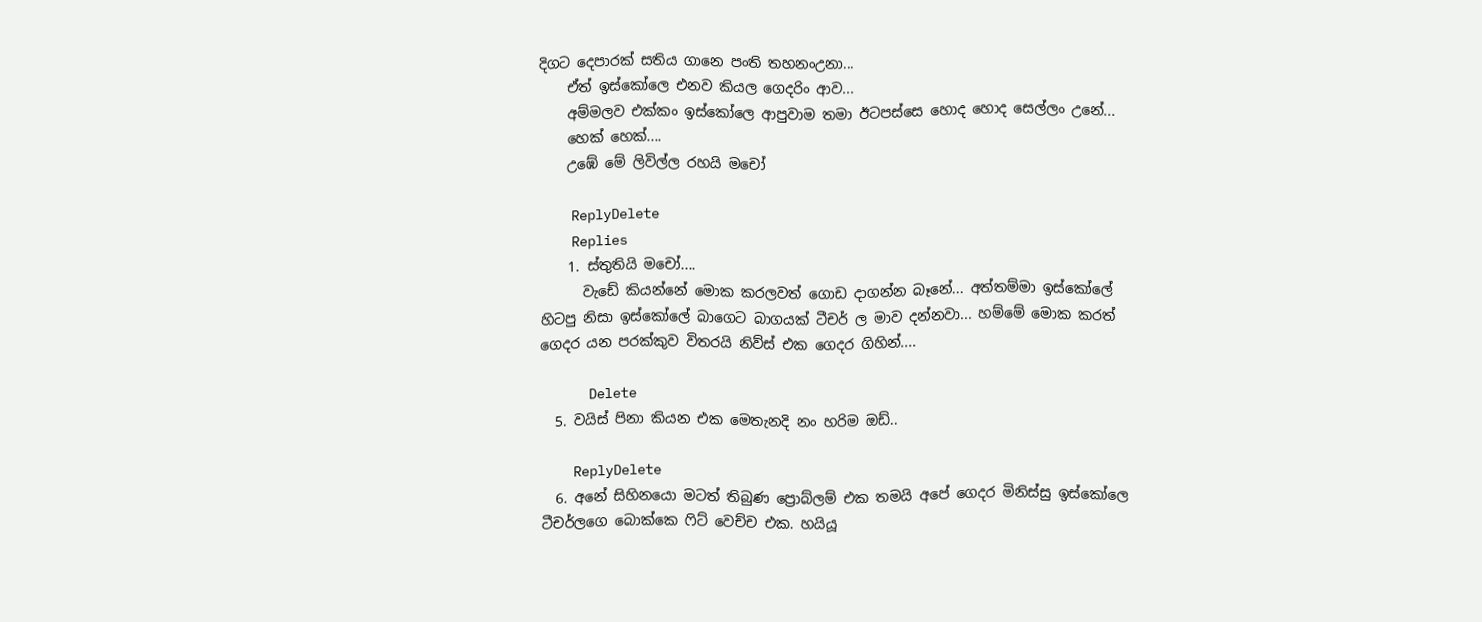දිගට දෙපාරක් සතිය ගානෙ පංති තහනංඋනා...
    ඒත් ඉස්කෝලෙ එනව කියල ගෙදරිං ආව...
    අම්මලව එක්කං ඉස්කෝලෙ ආපුවාම තමා ඊටපස්සෙ හොද හොද සෙල්ලං උනේ...
    හෙක් හෙක්....
    උඹේ මේ ලිවිල්ල රහයි මචෝ

    ReplyDelete
    Replies
    1. ස්තුතියි මචෝ....
      වැඩේ කියන්නේ මොක කරලවත් ගොඩ දාගන්න බෑනේ... අත්තම්මා ඉස්කෝලේ හිටපු නිසා ඉස්කෝලේ බාගෙට බාගයක් ටීචර් ල මාව දන්නවා... හම්මේ මොක කරත් ගෙදර යන පරක්කුව විතරයි නිව්ස් එක ගෙදර ගිහින්....

      Delete
  5. වයිස් පිනා කියන එක මෙතැනදි නං හරිම ඔඩ්..

    ReplyDelete
  6. අනේ සිහිනයො මටත් තිබුණ ප්‍රොබ්ලම් එක තමයි අපේ ගෙදර මිනිස්සු ඉස්කෝලෙ ටීචර්ලගෙ බොක්කෙ ෆිට් වෙච්ච එක. හයියූ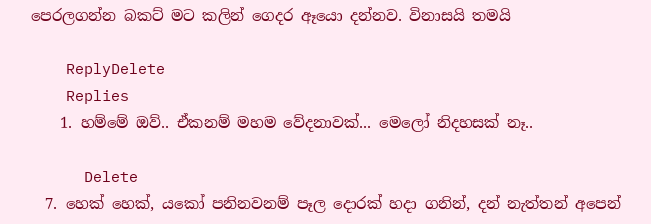පෙරලගන්න බකට් මට කලින් ගෙදර ඈයො දන්නව. විනාසයි තමයි

    ReplyDelete
    Replies
    1. හම්මේ ඔව්.. ඒකනම් මහම වේදනාවක්... මෙලෝ නිදහසක් නෑ..

      Delete
  7. හෙක් හෙක්, යකෝ පනිනවනම් පෑල දොරක් හදා ගනින්, දන් නැත්තන් අපෙන්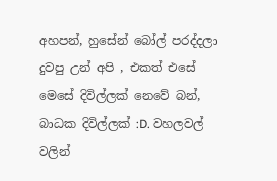අහපන්, හුසේන් බෝල් පරද්දලා දුවපු උන් අපි , එකත් එසේ මෙසේ දිවිල්ලක් නෙවේ බන්, බාධක දිවිල්ලක් :D. වහලවල් වලින්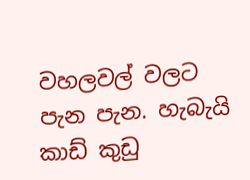වහලවල් වලට පැන පැන. හැබැයි කාඩ් කුඩු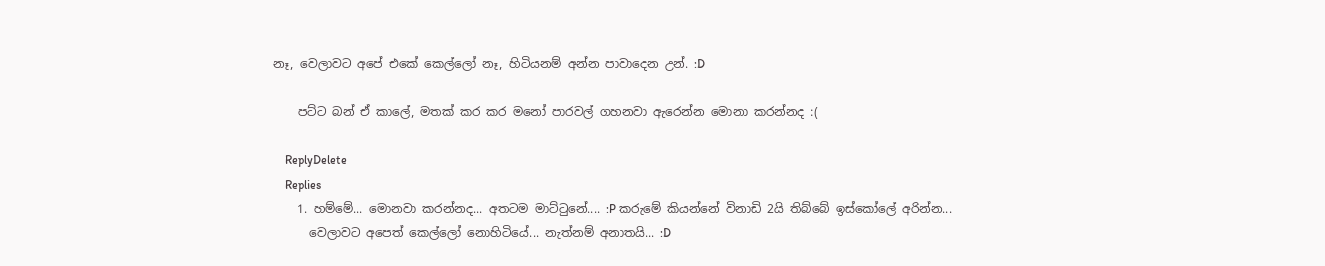නෑ, වෙලාවට අපේ එකේ කෙල්ලෝ නෑ, හිටියනම් අන්න පාවාදෙන උන්. :D

    පට්ට බන් ඒ කාලේ, මතක් කර කර මනෝ පාරවල් ගහනවා ඇරෙන්න මොනා කරන්නද :(

    ReplyDelete
    Replies
    1. හම්මේ... මොනවා කරන්නද... අතටම මාට්ටුනේ.... :P කරුමේ කියන්නේ විනාඩි 2යි තිබ්බේ ඉස්කෝලේ අරින්න...
      වෙලාවට අපෙත් කෙල්ලෝ නොහිටියේ... නැත්නම් අනාතයි... :D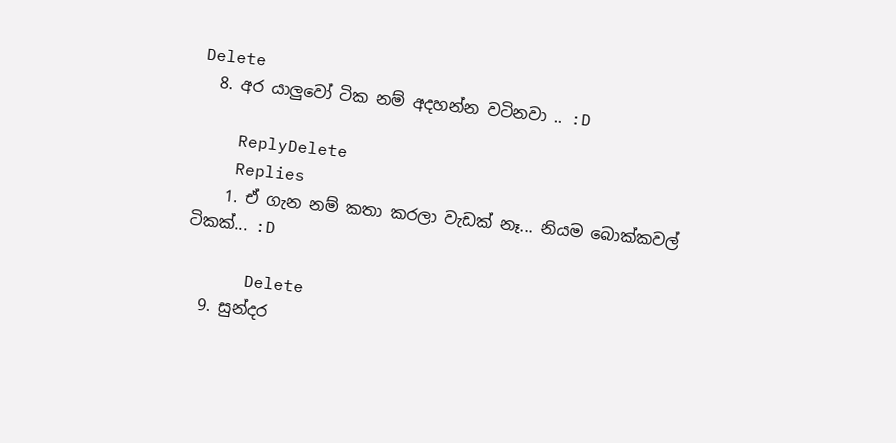Delete
  8. අර යාලුවෝ ටික නම් අදහන්න වටිනවා .. :D

    ReplyDelete
    Replies
    1. ඒ ගැන නම් කතා කරලා වැඩක් නෑ... නියම බොක්කවල් ටිකක්... :D

      Delete
  9. සුන්දර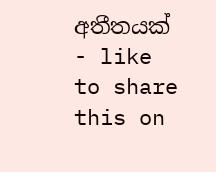අතීතයක් - like to share this on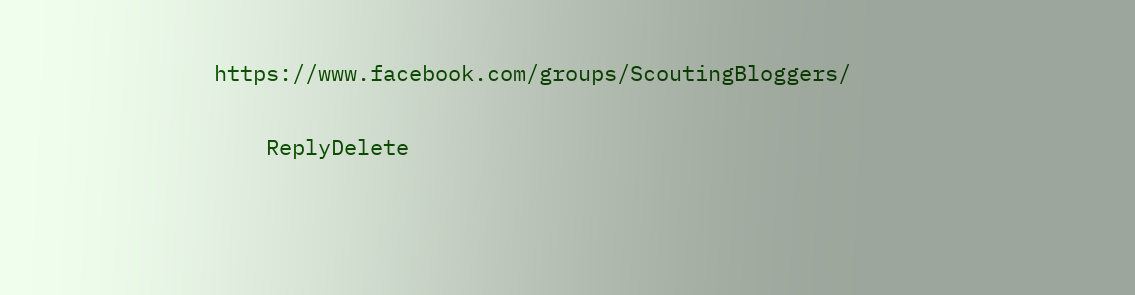https://www.facebook.com/groups/ScoutingBloggers/

    ReplyDelete